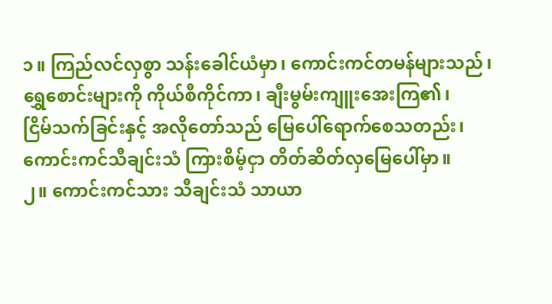၁။ ကြည်လင်လှစွာ သန်းခေါင်ယံမှာ၊ ကောင်းကင်တမန်များသည်၊
ရွှေစောင်းများကို ကိုယ်စီကိုင်ကာ၊ ချီးမွမ်းကျူးအေးကြ၏၊
ငြိမ်သက်ခြင်းနှင့် အလိုတော်သည် မြေပေါ်ရောက်စေသတည်း၊
ကောင်းကင်သီချင်းသံ ကြားစိမ့်ငှာ တိတ်ဆိတ်လှမြေပေါ်မှာ။
၂။ ကောင်းကင်သား သီချင်းသံ သာယာ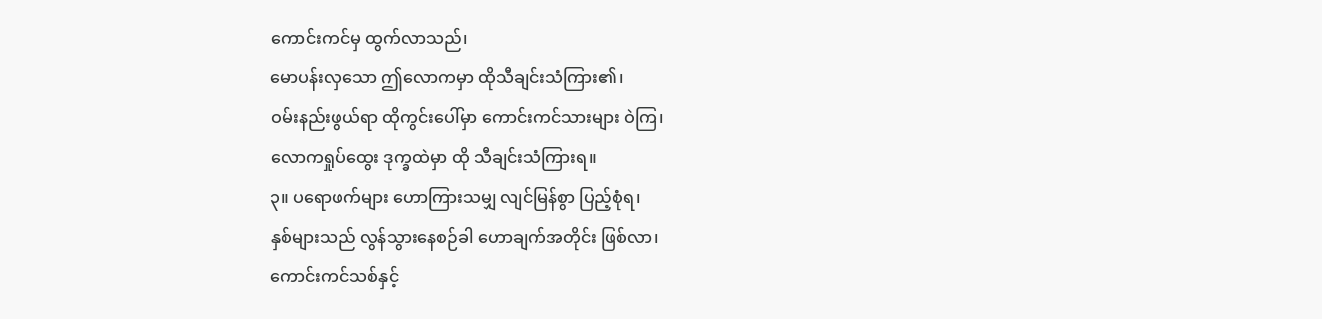ကောင်းကင်မှ ထွက်လာသည်၊
မောပန်းလှသော ဤလောကမှာ ထိုသီချင်းသံကြား၏၊
ဝမ်းနည်းဖွယ်ရာ ထိုကွင်းပေါ်မှာ ကောင်းကင်သားများ ဝဲကြ၊
လောကရှုပ်ထွေး ဒုက္ခထဲမှာ ထို သီချင်းသံကြားရ။
၃။ ပရောဖက်များ ဟောကြားသမျှ လျင်မြန်စွာ ပြည့်စုံရ၊
နှစ်များသည် လွန်သွားနေစဉ်ခါ ဟောချက်အတိုင်း ဖြစ်လာ၊
ကောင်းကင်သစ်နှင့်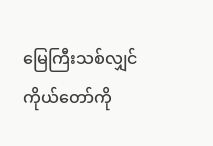မြေကြီးသစ်လျှင် ကိုယ်တော်ကို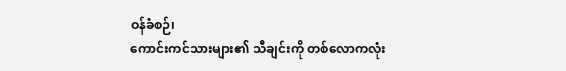ဝန်ခံစဉ်၊
ကောင်းကင်သားများ၏ သီချင်းကို တစ်လောကလုံး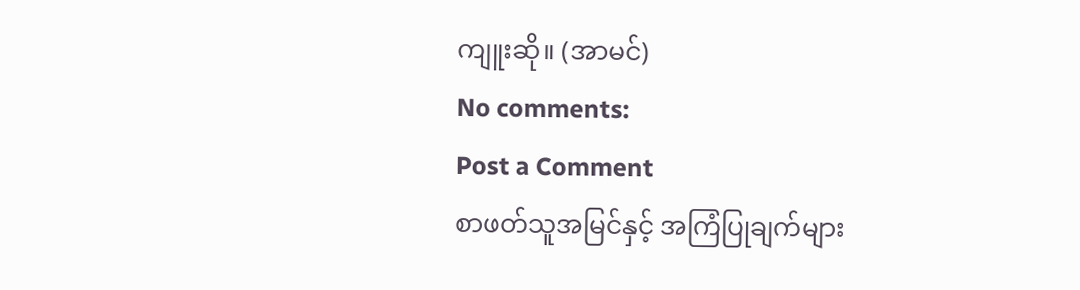ကျူးဆို။ (အာမင်)
No comments:
Post a Comment
စာဖတ်သူအမြင်နှင့် အကြံပြုချက်များ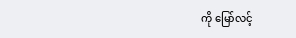ကို မြော်လင့်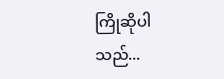ကြိုဆိုပါသည်...